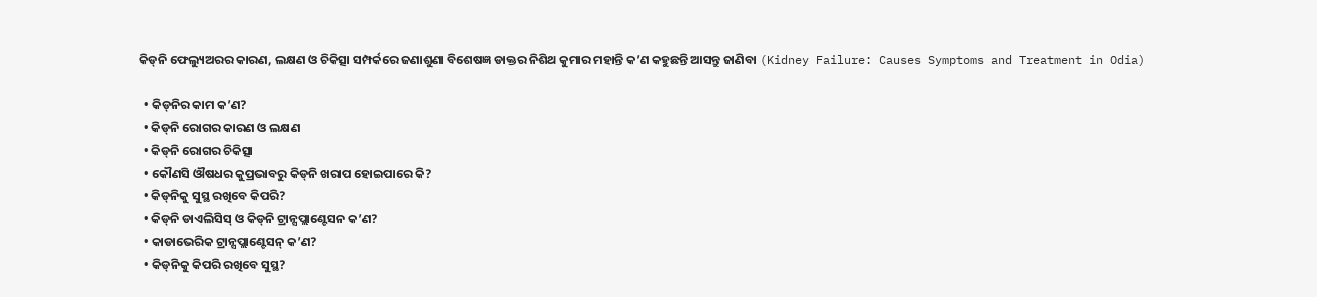କିଡ୍‌ନି ଫେଲ୍ୟୁଅରର କାରଣ, ଲକ୍ଷଣ ଓ ଚିକିତ୍ସା ସମ୍ପର୍କରେ ଜଣାଶୁଣା ବିଶେଷଜ୍ଞ ଡାକ୍ତର ନିଶିଥ କୁମାର ମହାନ୍ତି କ’ଣ କହୁଛନ୍ତି ଆସନ୍ତୁ ଜାଣିବା (Kidney Failure: Causes Symptoms and Treatment in Odia)

  • କିଡ୍‌ନିର କାମ କ’ଣ?
  • କିଡ୍‌ନି ରୋଗର କାରଣ ଓ ଲକ୍ଷଣ
  • କିଡ୍‌ନି ରୋଗର ଚିକିତ୍ସା
  • କୌଣସି ଔଷଧର କୁପ୍ରଭାବରୁ କିଡ୍‌ନି ଖରାପ ହୋଇପାରେ କି?
  • କିଡ୍‌ନିକୁ ସୁସ୍ଥ ରଖିବେ କିପରି?
  • କିଡ୍‌ନି ଡାଏଲିସିସ୍ ଓ କିଡ୍‌ନି ଟ୍ରାନ୍ସପ୍ଲାଣ୍ଟେସନ କ’ଣ?
  • କାଡାଭେରିକ ଟ୍ରାନ୍ସପ୍ଲାଣ୍ଟେସନ୍‌ କ’ଣ?
  • କିଡ୍‌ନିକୁ କିପରି ରଖିବେ ସୁସ୍ଥ?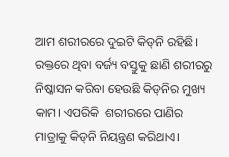ଆମ ଶରୀରରେ ଦୁଇଟି କିଡ୍‌ନି ରହିଛି। ରକ୍ତରେ ଥିବା ବର୍ଜ୍ୟ ବସ୍ତୁକୁ ଛାଣି ଶରୀରରୁ ନିଷ୍କାସନ କରିବା ହେଉଛି କିଡ୍‌ନିର ମୁଖ୍ୟ କାମ। ଏପରିକି  ଶରୀରରେ ପାଣିର ମାତ୍ରାକୁ କିଡ୍‌ନି ନିୟନ୍ତ୍ରଣ କରିଥାଏ।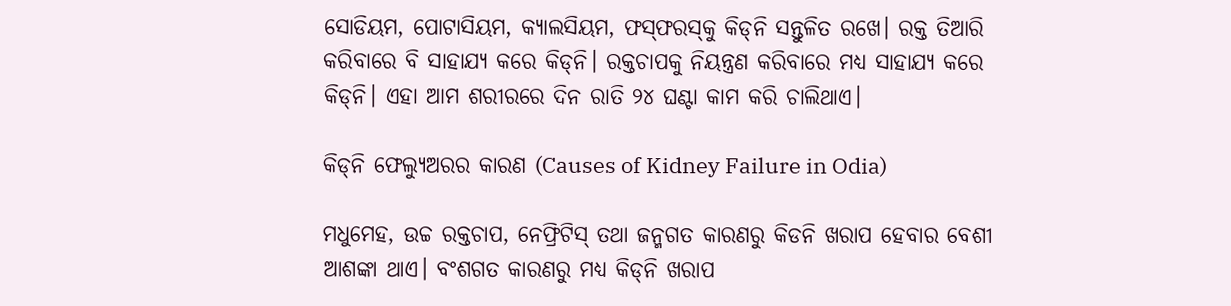ସୋଡିୟମ, ପୋଟାସିୟମ, କ୍ୟାଲସିୟମ, ଫସ୍‌ଫରସ୍‌କୁ କିଡ୍‌ନି ସନ୍ତୁଳିତ ରଖେ। ରକ୍ତ ତିଆରି କରିବାରେ ବି ସାହାଯ୍ୟ କରେ କିଡ୍‌ନି। ରକ୍ତଚାପକୁ ନିୟନ୍ତ୍ରଣ କରିବାରେ ମଧ୍ୟ ସାହାଯ୍ୟ କରେ କିଡ୍‌ନି। ଏହା ଆମ ଶରୀରରେ ଦିନ ରାତି ୨୪ ଘଣ୍ଟା କାମ କରି ଚାଲିଥାଏ।

କିଡ୍‌ନି ଫେଲ୍ୟୁଅରର କାରଣ (Causes of Kidney Failure in Odia)

ମଧୁମେହ, ଉଚ୍ଚ ରକ୍ତଚାପ, ନେଫ୍ରିଟିସ୍‌ ତଥା ଜନ୍ମଗତ କାରଣରୁ କିଡନି ଖରାପ ହେବାର ବେଶୀ ଆଶଙ୍କା ଥାଏ। ବଂଶଗତ କାରଣରୁ ମଧ୍ୟ କିଡ୍‌ନି ଖରାପ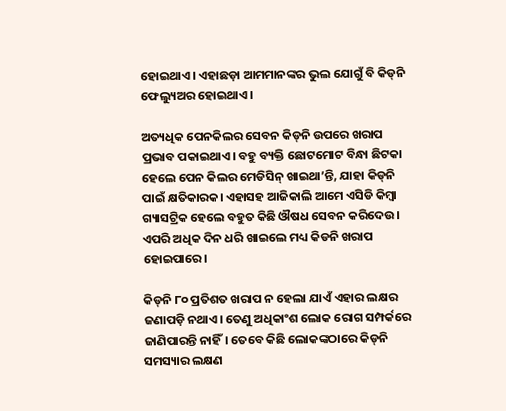ହୋଇଥାଏ। ଏହାଛଡ଼ା ଆମମାନଙ୍କର ଭୁଲ ଯୋଗୁଁ ବି କିଡ୍‌ନି ଫେଲ୍ୟୁଅର ହୋଇଥାଏ।

ଅତ୍ୟଧିକ ପେନକିଲର ସେବନ କିଡ୍‌ନି ଉପରେ ଖରାପ ପ୍ରଭାବ ପକାଇଥାଏ। ବହୁ ବ୍ୟକ୍ତି ଛୋଟମୋଟ ବିନ୍ଧା ଛିଟକା ହେଲେ ପେନ କିଲର ମେଡିସିନ୍‌ ଖାଇଥା’ନ୍ତି, ଯାହା କିଡ୍‌ନି ପାଇଁ କ୍ଷତିକାରକ। ଏହାସହ ଆଜିକାଲି ଆମେ ଏସିଡି କିମ୍ବା ଗ୍ୟାସଟ୍ରିକ ହେଲେ ବହୁତ କିଛି ଔଷଧ ସେବନ କରିଦେଉ। ଏପରି ଅଧିକ ଦିନ ଧରି ଖାଇଲେ ମଧ୍ୟ କିଡନି ଖରାପ ହୋଇପାରେ।

କିଡ୍‌ନି ୮୦ ପ୍ରତିଶତ ଖରାପ ନ ହେଲା ଯାଏଁ ଏହାର ଲକ୍ଷର ଜଣାପଡ଼ି ନଥାଏ। ତେଣୁ ଅଧିକାଂଶ ଲୋକ ରୋଗ ସମ୍ପର୍କରେ ଜାଣିପାରନ୍ତି ନାହିଁ। ତେବେ କିଛି ଲୋକଙ୍କଠାରେ କିଡ୍‌ନି ସମସ୍ୟାର ଲକ୍ଷଣ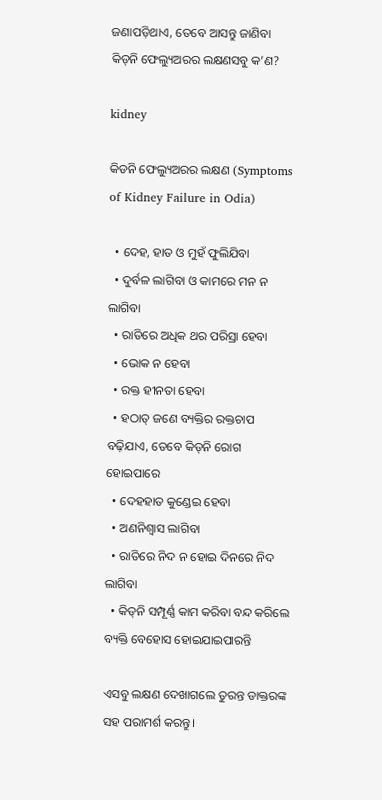ଜଣାପଡ଼ିଥାଏ, ତେବେ ଆସନ୍ତୁ ଜାଣିବା କିଡ୍‌ନି ଫେଲ୍ୟୁଅରର ଲକ୍ଷଣସବୁ କ’ଣ?

kidney

କିଡନି ଫେଲ୍ୟୁଅରର ଲକ୍ଷଣ (Symptoms of Kidney Failure in Odia)

  • ଦେହ, ହାତ ଓ ମୁହଁ ଫୁଲିଯିବା
  • ଦୁର୍ବଳ ଲାଗିବା ଓ କାମରେ ମନ ନ ଲାଗିବା
  • ରାତିରେ ଅଧିକ ଥର ପରିସ୍ରା ହେବା
  • ଭୋକ ନ ହେବା
  • ରକ୍ତ ହୀନତା ହେବା
  • ହଠାତ୍ ଜଣେ ବ୍ୟକ୍ତିର ରକ୍ତଚାପ ବଢ଼ିଯାଏ, ତେବେ କିଡ୍‌ନି ରୋଗ ହୋଇପାରେ
  • ଦେହହାତ କୁଣ୍ଡେଇ ହେବା
  • ଅଣନିଶ୍ୱାସ ଲାଗିବା
  • ରାତିରେ ନିଦ ନ ହୋଇ ଦିନରେ ନିଦ ଲାଗିବା
  • କିଡ୍‌ନି ସମ୍ପୂର୍ଣ୍ଣ କାମ କରିବା ବନ୍ଦ କରିଲେ ବ୍ୟକ୍ତି ବେହୋସ ହୋଇଯାଇପାରନ୍ତି

ଏସବୁ ଲକ୍ଷଣ ଦେଖାଗଲେ ତୁରନ୍ତ ଡାକ୍ତରଙ୍କ ସହ ପରାମର୍ଶ କରନ୍ତୁ।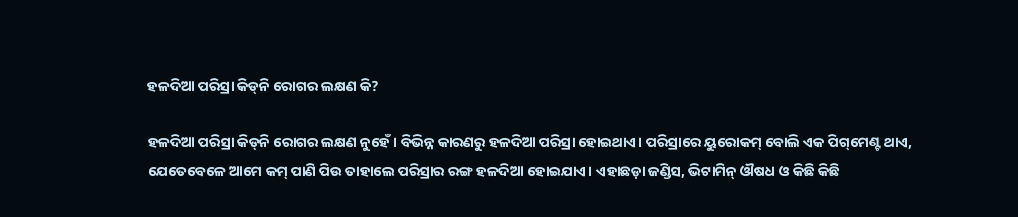ହଳଦିଆ ପରିସ୍ରା କିଡ୍‌ନି ରୋଗର ଲକ୍ଷଣ କି?

ହଳଦିଆ ପରିସ୍ରା କିଡ୍‌ନି ରୋଗର ଲକ୍ଷଣ ନୁହେଁ। ବିଭିନ୍ନ କାରଣରୁ ହଳଦିଆ ପରିସ୍ରା ହୋଇଥାଏ। ପରିସ୍ରାରେ ୟୁରୋକମ୍‌ ବୋଲି ଏକ ପିଗ୍‌ମେଣ୍ଟ ଥାଏ, ଯେତେବେଳେ ଆମେ କମ୍‌ ପାଣି ପିଉ ତାହାଲେ ପରିସ୍ରାର ରଙ୍ଗ ହଳଦିଆ ହୋଇଯାଏ। ଏହାଛଡ଼ା ଜଣ୍ଡିସ, ଭିଟାମିନ୍‌ ଔଷଧ ଓ କିଛି କିଛି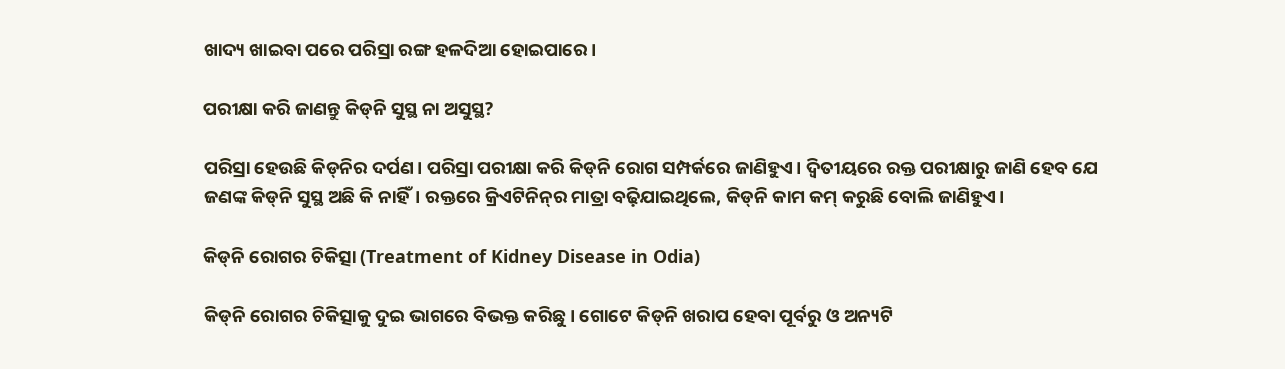ଖାଦ୍ୟ ଖାଇବା ପରେ ପରିସ୍ରା ରଙ୍ଗ ହଳଦିଆ ହୋଇପାରେ।

ପରୀକ୍ଷା କରି ଜାଣନ୍ତୁ କିଡ୍‌ନି ସୁସ୍ଥ ନା ଅସୁସ୍ଥ?

ପରିସ୍ରା ହେଉଛି କିଡ୍‌ନିର ଦର୍ପଣ। ପରିସ୍ରା ପରୀକ୍ଷା କରି କିଡ୍‌ନି ରୋଗ ସମ୍ପର୍କରେ ଜାଣିହୁଏ। ଦ୍ୱିତୀୟରେ ରକ୍ତ ପରୀକ୍ଷାରୁ ଜାଣି ହେବ ଯେ ଜଣଙ୍କ କିଡ୍‌ନି ସୁସ୍ଥ ଅଛି କି ନାହିଁ। ରକ୍ତରେ କ୍ରିଏଟିନିନ୍‌ର ମାତ୍ରା ବଢ଼ିଯାଇଥିଲେ, କିଡ୍‌ନି କାମ କମ୍‌ କରୁଛି ବୋଲି ଜାଣିହୁଏ।

କିଡ୍‌ନି ରୋଗର ଚିକିତ୍ସା (Treatment of Kidney Disease in Odia)

କିଡ୍‌ନି ରୋଗର ଚିକିତ୍ସାକୁ ଦୁଇ ଭାଗରେ ବିଭକ୍ତ କରିଛୁ। ଗୋଟେ କିଡ୍‌ନି ଖରାପ ହେବା ପୂର୍ବରୁ ଓ ଅନ୍ୟଟି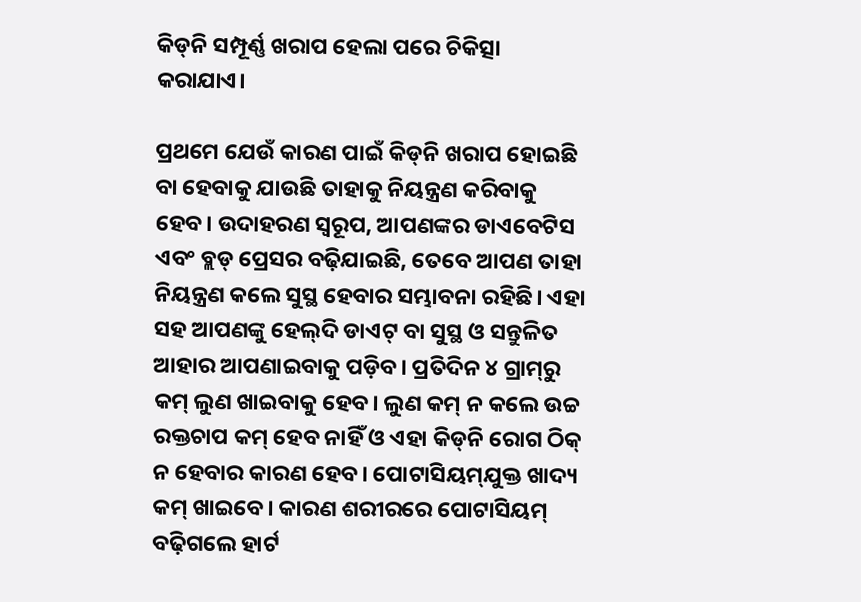କିଡ୍‌ନି ସମ୍ପୂର୍ଣ୍ଣ ଖରାପ ହେଲା ପରେ ଚିକିତ୍ସା କରାଯାଏ।

ପ୍ରଥମେ ଯେଉଁ କାରଣ ପାଇଁ କିଡ୍‌ନି ଖରାପ ହୋଇଛି ବା ହେବାକୁ ଯାଉଛି ତାହାକୁ ନିୟନ୍ତ୍ରଣ କରିବାକୁ ହେବ। ଉଦାହରଣ ସ୍ୱରୂପ, ଆପଣଙ୍କର ଡାଏବେଟିସ ଏବଂ ବ୍ଲଡ୍‌ ପ୍ରେସର ବଢ଼ିଯାଇଛି, ତେବେ ଆପଣ ତାହା ନିୟନ୍ତ୍ରଣ କଲେ ସୁସ୍ଥ ହେବାର ସମ୍ଭାବନା ରହିଛି। ଏହା ସହ ଆପଣଙ୍କୁ ହେଲ୍‌ଦି ଡାଏଟ୍‌ ବା ସୁସ୍ଥ ଓ ସନ୍ତୁଳିତ ଆହାର ଆପଣାଇବାକୁ ପଡ଼ିବ। ପ୍ରତିଦିନ ୪ ଗ୍ରାମ୍‌ରୁ କମ୍‌ ଲୁଣ ଖାଇବାକୁ ହେବ। ଲୁଣ କମ୍‌ ନ କଲେ ଉଚ୍ଚ ରକ୍ତଚାପ କମ୍‌ ହେବ ନାହିଁ ଓ ଏହା କିଡ୍‌ନି ରୋଗ ଠିକ୍‌ ନ ହେବାର କାରଣ ହେବ। ପୋଟାସିୟମ୍‌ଯୁକ୍ତ ଖାଦ୍ୟ କମ୍‌ ଖାଇବେ। କାରଣ ଶରୀରରେ ପୋଟାସିୟମ୍‌ ବଢ଼ିଗଲେ ହାର୍ଟ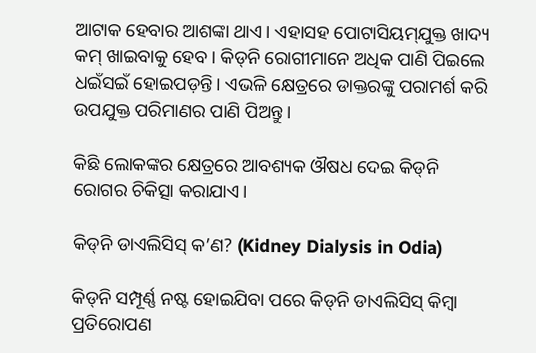ଆଟାକ ହେବାର ଆଶଙ୍କା ଥାଏ। ଏହାସହ ପୋଟାସିୟମ୍‌ଯୁକ୍ତ ଖାଦ୍ୟ କମ୍‌ ଖାଇବାକୁ ହେବ। କିଡ୍‌ନି ରୋଗୀମାନେ ଅଧିକ ପାଣି ପିଇଲେ ଧଇଁସଇଁ ହୋଇପଡ଼ନ୍ତି। ଏଭଳି କ୍ଷେତ୍ରରେ ଡାକ୍ତରଙ୍କୁ ପରାମର୍ଶ କରି ଉପଯୁକ୍ତ ପରିମାଣର ପାଣି ପିଅନ୍ତୁ।

କିଛି ଲୋକଙ୍କର କ୍ଷେତ୍ରରେ ଆବଶ୍ୟକ ଔଷଧ ଦେଇ କିଡ୍‌ନି ରୋଗର ଚିକିତ୍ସା କରାଯାଏ।

କିଡ୍‌ନି ଡାଏଲିସିସ୍‌ କ’ଣ? (Kidney Dialysis in Odia)

କିଡ୍‌ନି ସମ୍ପୂର୍ଣ୍ଣ ନଷ୍ଟ ହୋଇଯିବା ପରେ କିଡ୍‌ନି ଡାଏଲିସିସ୍‌ କିମ୍ବା ପ୍ରତିରୋପଣ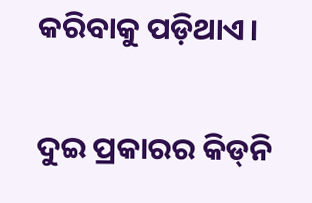କରିବାକୁ ପଡ଼ିଥାଏ।

ଦୁଇ ପ୍ରକାରର କିଡ୍‌ନି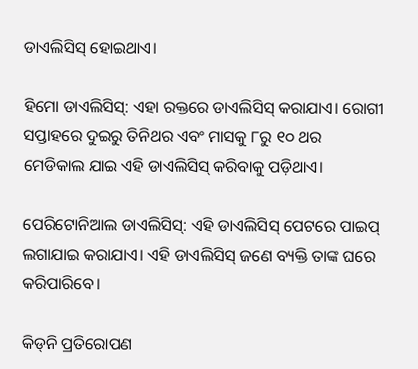ଡାଏଲିସିସ୍‌ ହୋଇଥାଏ।

ହିମୋ ଡାଏଲିସିସ୍‌: ଏହା ରକ୍ତରେ ଡାଏଲିସିସ୍‌ କରାଯାଏ। ରୋଗୀ ସପ୍ତାହରେ ଦୁଇରୁ ତିନିଥର ଏବଂ ମାସକୁ ୮ରୁ ୧୦ ଥର ମେଡିକାଲ ଯାଇ ଏହି ଡାଏଲିସିସ୍‌ କରିବାକୁ ପଡ଼ିଥାଏ।

ପେରିଟୋନିଆଲ ଡାଏଲିସିସ୍‌: ଏହି ଡାଏଲିସିସ୍‌ ପେଟରେ ପାଇପ୍‌ ଲଗାଯାଇ କରାଯାଏ। ଏହି ଡାଏଲିସିସ୍‌ ଜଣେ ବ୍ୟକ୍ତି ତାଙ୍କ ଘରେ କରିପାରିବେ।

କିଡ୍‌ନି ପ୍ରତିରୋପଣ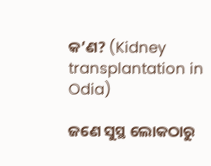କ’ଣ? (Kidney transplantation in Odia)

ଜଣେ ସୁସ୍ଥ ଲୋକଠାରୁ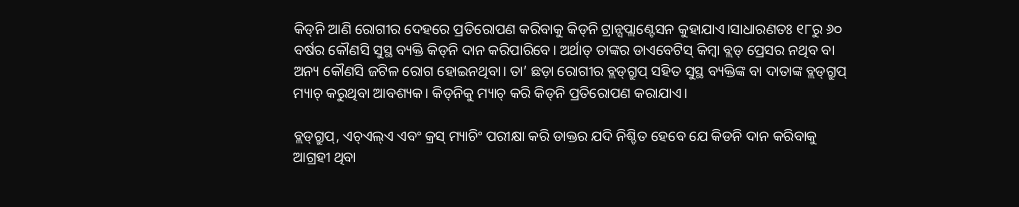କିଡ୍‌ନି ଆଣି ରୋଗୀର ଦେହରେ ପ୍ରତିରୋପଣ କରିବାକୁ କିଡ୍‌ନି ଟ୍ରାନ୍ସପ୍ଲାଣ୍ଟେସନ କୁହାଯାଏ।ସାଧାରଣତଃ ୧୮ରୁ ୬୦ ବର୍ଷର କୌଣସି ସୁସ୍ଥ ବ୍ୟକ୍ତି କିଡ୍‌ନି ଦାନ କରିପାରିବେ। ଅର୍ଥାତ୍‌ ତାଙ୍କର ଡାଏବେଟିସ୍ କିମ୍ବା ବ୍ଲଡ୍‌ ପ୍ରେସର ନଥିବ ବା ଅନ୍ୟ କୌଣସି ଜଟିଳ ରୋଗ ହୋଇନଥିବା। ତା’ ଛଡ଼ା ରୋଗୀର ବ୍ଲଡ୍‌ଗ୍ରୁପ୍ ସହିତ ସୁସ୍ଥ ବ୍ୟକ୍ତିଙ୍କ ବା ଦାତାଙ୍କ ବ୍ଲଡ୍‌ଗ୍ରୁପ୍ ମ୍ୟାଚ୍‌ କରୁଥିବା ଆବଶ୍ୟକ। କିଡ୍‌ନିକୁ ମ୍ୟାଚ୍‌ କରି କିଡ୍‌ନି ପ୍ରତିରୋପଣ କରାଯାଏ।

ବ୍ଲଡ୍‌ଗ୍ରୁପ୍‌, ଏଚ୍‌ଏଲ୍‌ଏ ଏବଂ କ୍ରସ୍‌ ମ୍ୟାଚିଂ ପରୀକ୍ଷା କରି ଡାକ୍ତର ଯଦି ନିଶ୍ଚିତ ହେବେ ଯେ କିଡନି ଦାନ କରିବାକୁ ଆଗ୍ରହୀ ଥିବା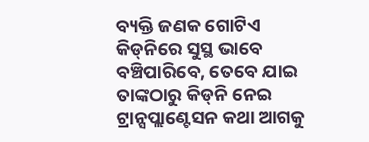ବ୍ୟକ୍ତି ଜଣକ ଗୋଟିଏ କିଡ୍‌ନିରେ ସୁସ୍ଥ ଭାବେ ବଞ୍ଚିପାରିବେ, ତେବେ ଯାଇ ତାଙ୍କଠାରୁ କିଡ୍‌ନି ନେଇ ଟ୍ରାନ୍ସପ୍ଲାଣ୍ଟେସନ କଥା ଆଗକୁ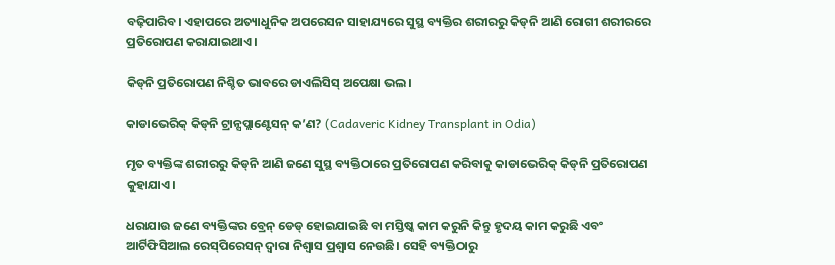ବଢ଼ିପାରିବ। ଏହାପରେ ଅତ୍ୟାଧୁନିକ ଅପରେସନ ସାହାଯ୍ୟରେ ସୁସ୍ଥ ବ୍ୟକ୍ତିର ଶରୀରରୁ କିଡ୍‌ନି ଆଣି ରୋଗୀ ଶରୀରରେ ପ୍ରତିରୋପଣ କରାଯାଇଥାଏ।

କିଡ୍‌ନି ପ୍ରତିରୋପଣ ନିଶ୍ଚିତ ଭାବରେ ଡାଏଲିସିସ୍‌ ଅପେକ୍ଷା ଭଲ।

କାଡାଭେରିକ୍‌ କିଡ୍‌ନି ଟ୍ରାନ୍ସପ୍ଲାଣ୍ଟେସନ୍‌ କ’ଣ? (Cadaveric Kidney Transplant in Odia)

ମୃତ ବ୍ୟକ୍ତିଙ୍କ ଶରୀରରୁ କିଡ୍‌ନି ଆଣି ଜଣେ ସୁସ୍ଥ ବ୍ୟକ୍ତିଠାରେ ପ୍ରତିରୋପଣ କରିବାକୁ କାଡାଭେରିକ୍‌ କିଡ୍‌ନି ପ୍ରତିରୋପଣ କୁହାଯାଏ।

ଧରାଯାଉ ଜଣେ ବ୍ୟକ୍ତିଙ୍କର ବ୍ରେନ୍‌ ଡେଡ୍‌ ହୋଇଯାଇଛି ବା ମସ୍ତିଷ୍କ କାମ କରୁନି କିନ୍ତୁ ହୃଦୟ କାମ କରୁଛି ଏବଂ ଆର୍ଟିଫିସିଆଲ ରେସ୍‌ପିରେସନ୍‌ ଦ୍ୱାରା ନିଶ୍ୱାସ ପ୍ରଶ୍ଵାସ ନେଉଛି। ସେହି ବ୍ୟକ୍ତିଠାରୁ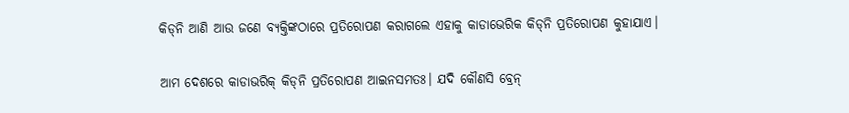କିଡ୍‌ନି ଆଣି ଆଉ ଜଣେ ବ୍ୟକ୍ତିଙ୍କଠାରେ ପ୍ରତିରୋପଣ କରାଗଲେ ଏହାକୁ କାଡାଭେରିକ କିଡ୍‌ନି ପ୍ରତିରୋପଣ କୁହାଯାଏ।

ଆମ ଦେଶରେ କାଡାଭରିକ୍‌ କିଡ୍‌ନି ପ୍ରତିରୋପଣ ଆଇନସମତଃ। ଯଦି କୌଣସି ବ୍ରେନ୍‌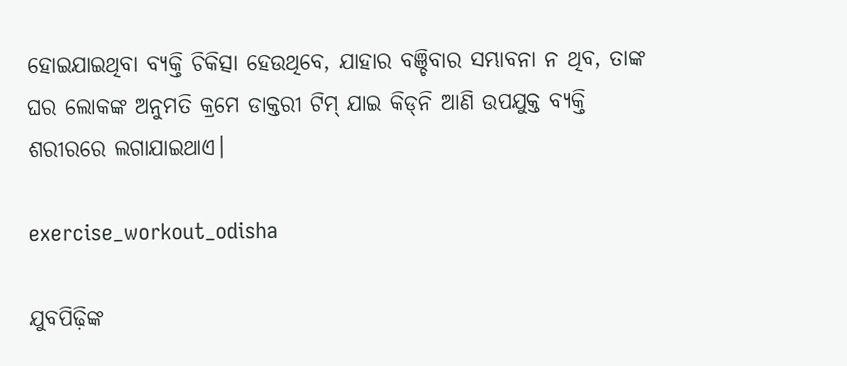ହୋଇଯାଇଥିବା ବ୍ୟକ୍ତି ଚିକିତ୍ସା ହେଉଥିବେ, ଯାହାର ବଞ୍ଚିବାର ସମ୍ଭାବନା ନ ଥିବ, ତାଙ୍କ ଘର ଲୋକଙ୍କ ଅନୁମତି କ୍ରମେ ଡାକ୍ତରୀ ଟିମ୍‌ ଯାଇ କିଡ୍‌ନି ଆଣି ଉପଯୁକ୍ତ ବ୍ୟକ୍ତି ଶରୀରରେ ଲଗାଯାଇଥାଏ।

exercise_workout_odisha

ଯୁବପିଢ଼ିଙ୍କ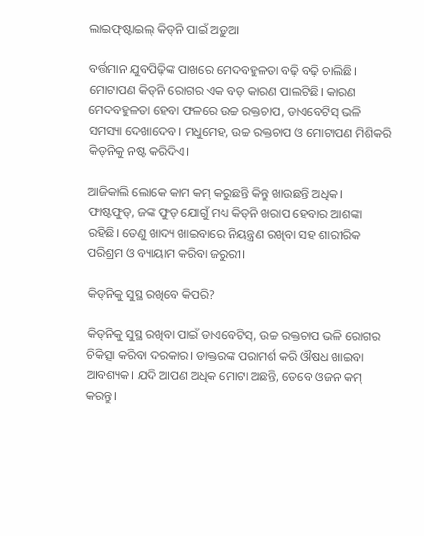ଲାଇଫ୍‌ଷ୍ଟାଇଲ୍‌ କିଡ୍‌ନି ପାଇଁ ଅଡ଼ୁଆ

ବର୍ତ୍ତମାନ ଯୁବପିଢ଼ିଙ୍କ ପାଖରେ ମେଦବହୁଳତା ବଢ଼ି ବଢ଼ି ଚାଲିଛି। ମୋଟାପଣ କିଡ୍‌ନି ରୋଗର ଏକ ବଡ଼ କାରଣ ପାଲଟିଛି। କାରଣ ମେଦବହୁଳତା ହେବା ଫଳରେ ଉଚ୍ଚ ରକ୍ତଚାପ, ଡାଏବେଟିସ୍‌ ଭଳି ସମସ୍ୟା ଦେଖାଦେବ। ମଧୁମେହ, ଉଚ୍ଚ ରକ୍ତଚାପ ଓ ମୋଟାପଣ ମିଶିକରି କିଡ୍‌ନିକୁ ନଷ୍ଟ କରିଦିଏ।

ଆଜିକାଲି ଲୋକେ କାମ କମ୍‌ କରୁଛନ୍ତି କିନ୍ତୁ ଖାଉଛନ୍ତି ଅଧିକ। ଫାଷ୍ଟଫୁଡ୍‌, ଜଙ୍କ ଫୁଡ୍‌ ଯୋଗୁଁ ମଧ୍ୟ କିଡ୍‌ନି ଖରାପ ହେବାର ଆଶଙ୍କା ରହିଛି। ତେଣୁ ଖାଦ୍ୟ ଖାଇବାରେ ନିୟନ୍ତ୍ରଣ ରଖିବା ସହ ଶାରୀରିକ ପରିଶ୍ରମ ଓ ବ୍ୟାୟାମ କରିବା ଜରୁରୀ।

କିଡ୍‌ନିକୁ ସୁସ୍ଥ ରଖିବେ କିପରି?

କିଡ୍‌ନିକୁ ସୁସ୍ଥ ରଖିବା ପାଇଁ ଡାଏବେଟିସ୍‌, ଉଚ୍ଚ ରକ୍ତଚାପ ଭଳି ରୋଗର ଚିକିତ୍ସା କରିବା ଦରକାର। ଡାକ୍ତରଙ୍କ ପରାମର୍ଶ କରି ଔଷଧ ଖାଇବା ଆବଶ୍ୟକ। ଯଦି ଆପଣ ଅଧିକ ମୋଟା ଅଛନ୍ତି, ତେବେ ଓଜନ କମ୍‌ କରନ୍ତୁ।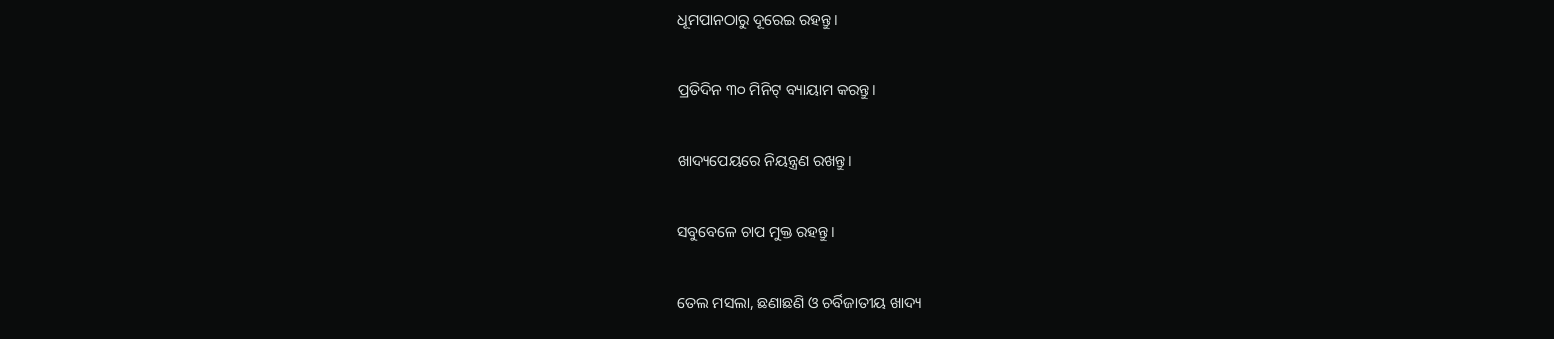ଧୂମପାନଠାରୁ ଦୂରେଇ ରହନ୍ତୁ।

ପ୍ରତିଦିନ ୩୦ ମିନିଟ୍‌ ବ୍ୟାୟାମ କରନ୍ତୁ।

ଖାଦ୍ୟପେୟରେ ନିୟନ୍ତ୍ରଣ ରଖନ୍ତୁ।

ସବୁବେଳେ ଚାପ ମୁକ୍ତ ରହନ୍ତୁ।

ତେଲ ମସଲା, ଛଣାଛଣି ଓ ଚର୍ବିଜାତୀୟ ଖାଦ୍ୟ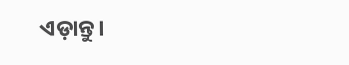ଏଡ଼ାନ୍ତୁ।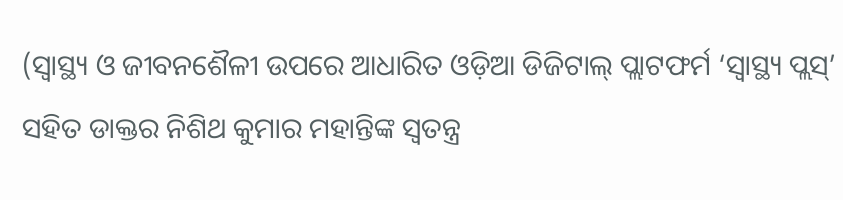(ସ୍ୱାସ୍ଥ୍ୟ ଓ ଜୀବନଶୈଳୀ ଉପରେ ଆଧାରିତ ଓଡ଼ିଆ ଡିଜିଟାଲ୍‌ ପ୍ଲାଟଫର୍ମ ‘ସ୍ୱାସ୍ଥ୍ୟ ପ୍ଲସ୍’ ସହିତ ଡାକ୍ତର ନିଶିଥ କୁମାର ମହାନ୍ତିଙ୍କ ସ୍ୱତନ୍ତ୍ର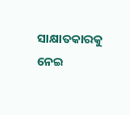ସାକ୍ଷାତକାରକୁ ନେଇ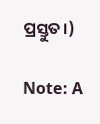ପ୍ରସ୍ତୁତ।)

Note: A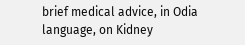brief medical advice, in Odia language, on Kidney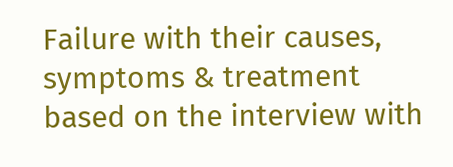Failure with their causes, symptoms & treatment based on the interview with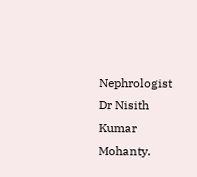Nephrologist Dr Nisith Kumar Mohanty.